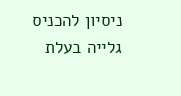ניסיון להכניס גלייה בעלת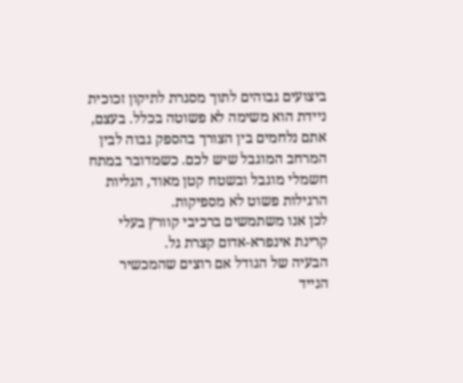ביצועים גבוהים לתוך מסגרת לתיקון זכוכית ניידת הוא משימה לא פשוטה בכלל. בעצם, אתם נלחמים בין הצורך בהספק גבוה לבין המרחב המוגבל שיש לכם. כשמדובר במתח חשמלי מוגבל ובשטח קטן מאוד, הגליות הרגילות פשוט לא מספיקות.
לכן אנו משתמשים ברכיבי קוורץ בעלי קרינת אינפרא-אדום קצרת גל.
הבעיה של הגודל אם רוצים שהמכשיר הנייד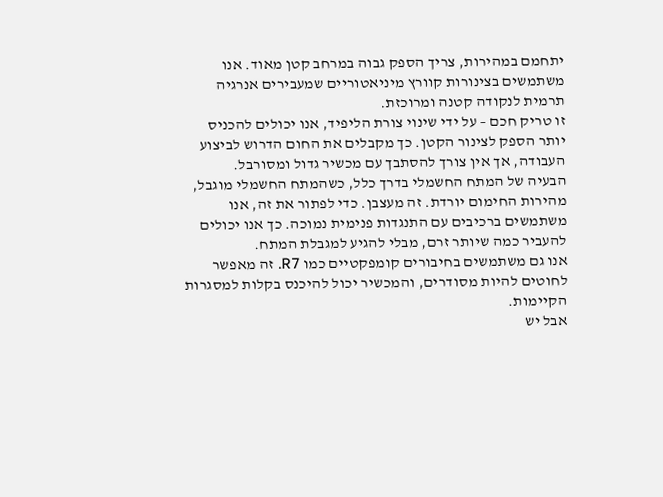יתחמם במהירות, צריך הספק גבוה במרחב קטן מאוד. אנו משתמשים בצינורות קוורץ מיניאטוריים שמעבירים אנרגיה תרמית לנקודה קטנה ומרוכזת.
זו טריק חכם – על ידי שינוי צורת הליפיד, אנו יכולים להכניס יותר הספק לצינור הקטן. כך מקבלים את החום הדרוש לביצוע העבודה, אך אין צורך להסתבך עם מכשיר גדול ומסורבל.
הבעיה של המתח החשמלי בדרך כלל, כשהמתח החשמלי מוגבל, מהירות החימום יורדת. זה מעצבן. כדי לפתור את זה, אנו משתמשים ברכיבים עם התנגדות פנימית נמוכה. כך אנו יכולים להעביר כמה שיותר זרם, מבלי להגיע למגבלת המתח.
אנו גם משתמשים בחיבורים קומפקטיים כמו R7. זה מאפשר לחוטים להיות מסודרים, והמכשיר יכול להיכנס בקלות למסגרות הקיימות.
אבל יש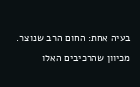בעיה אחת: החום הרב שנוצר. מכיוון שהרכיבים האלו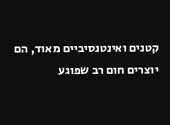קטנים ואינטנסיביים מאוד, הם יוצרים חום רב שפוגע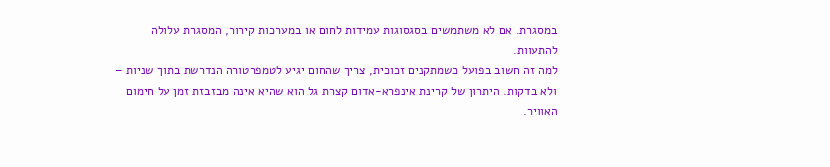במסגרת. אם לא משתמשים בסגסוגות עמידות לחום או במערכות קירור, המסגרת עלולה להתעוות.
למה זה חשוב בפועל כשמתקנים זכוכית, צריך שהחום יגיע לטמפרטורה הנדרשת בתוך שניות – ולא בדקות. היתרון של קרינת אינפרא-אדום קצרת גל הוא שהיא אינה מבזבזת זמן על חימום האוויר.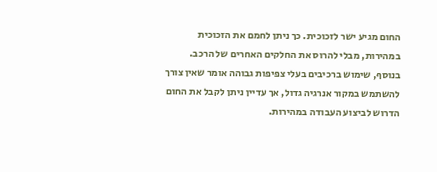החום מגיע ישר לזכוכית. כך ניתן לחמם את הזכוכית במהירות, מבלי להרוס את החלקים האחרים של הרכב.
בנוסף, שימוש ברכיבים בעלי צפיפות גבוהה אומר שאין צורך להשתמש במקור אנרגיה גדול, אך עדיין ניתן לקבל את החום הדרוש לביצוע העבודה במהירות.